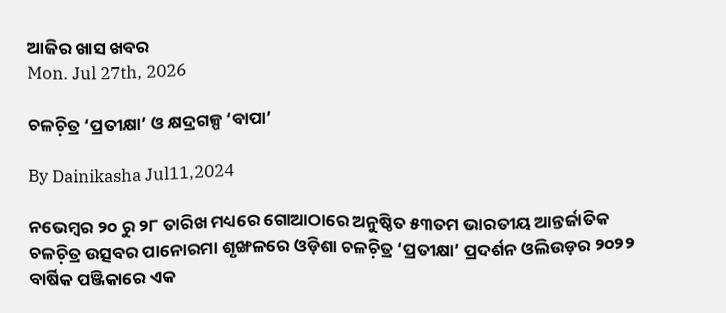ଆଜିର ଖାସ ଖବର
Mon. Jul 27th, 2026

ଚଳଚ଼ିତ୍ର ‘ପ୍ରତୀକ୍ଷା’ ଓ କ୍ଷଦ୍ରଗଳ୍ପ ‘ବାପା’

By Dainikasha Jul11,2024

ନଭେମ୍ୱର ୨୦ ରୁ ୨୮ ତାରିଖ ମଧ୍ୟରେ ଗୋଆଠାରେ ଅନୁଷ୍ଠିତ ୫୩ତମ ଭାରତୀୟ ଆନ୍ତର୍ଜାତିକ ଚଳଚ଼ିତ୍ର ଉତ୍ସବର ପାନୋରମା ଶୃଙ୍ଖଳରେ ଓଡ଼ିଶା ଚଳଚ଼ିତ୍ର ‘ପ୍ରତୀକ୍ଷା’ ପ୍ରଦର୍ଶନ ଓଲିଉଡ଼ର ୨୦୨୨ ବାର୍ଷିକ ପଞ୍ଜିକାରେ ଏକ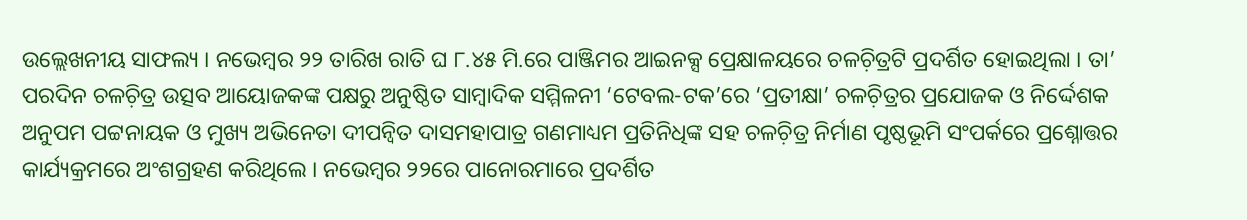ଉଲ୍ଲେଖନୀୟ ସାଫଲ୍ୟ । ନଭେମ୍ୱର ୨୨ ତାରିଖ ରାତି ଘ ୮.୪୫ ମି.ରେ ପାଞ୍ଜିମର ଆଇନକ୍ସ ପ୍ରେକ୍ଷାଳୟରେ ଚଳଚ଼ିତ୍ରଟି ପ୍ରଦର୍ଶିତ ହୋଇଥିଲା । ତା’ ପରଦିନ ଚଳଚ଼ିତ୍ର ଉତ୍ସବ ଆୟୋଜକଙ୍କ ପକ୍ଷରୁ ଅନୁଷ୍ଠିତ ସାମ୍ୱାଦିକ ସମ୍ମିଳନୀ ‘ଟେବଲ-ଟକ’ରେ ‘ପ୍ରତୀକ୍ଷା’ ଚଳଚ଼ିତ୍ରର ପ୍ରଯୋଜକ ଓ ନିର୍ଦ୍ଦେଶକ ଅନୁପମ ପଟ୍ଟନାୟକ ଓ ମୁଖ୍ୟ ଅଭିନେତା ଦୀପନ୍ୱିତ ଦାସମହାପାତ୍ର ଗଣମାଧ୍ୟମ ପ୍ରତିନିଧିଙ୍କ ସହ ଚଳଚ଼ିତ୍ର ନିର୍ମାଣ ପୃଷ୍ଠଭୂମି ସଂପର୍କରେ ପ୍ରଶ୍ନୋତ୍ତର କାର୍ଯ୍ୟକ୍ରମରେ ଅଂଶଗ୍ରହଣ କରିଥିଲେ । ନଭେମ୍ୱର ୨୨ରେ ପାନୋରମାରେ ପ୍ରଦର୍ଶିତ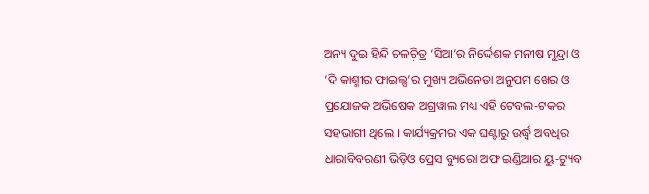ଅନ୍ୟ ଦୁଇ ହିନ୍ଦି ଚଳଚ଼ିତ୍ର ‘ସିଆ’ର ନିର୍ଦ୍ଦେଶକ ମନୀଷ ମୁନ୍ଦ୍ରା ଓ ‘ଦି କାଶ୍ମୀର ଫାଇଲ୍ସ’ର ମୁଖ୍ୟ ଅଭିନେତା ଅନୁପମ ଖେର ଓ ପ୍ରଯୋଜକ ଅଭିଷେକ ଅଗ୍ରୱାଲ ମଧ୍ୟ ଏହି ଟେବଲ-ଟକର ସହଭାଗୀ ଥିଲେ । କାର୍ଯ୍ୟକ୍ରମର ଏକ ଘଣ୍ଟାରୁ ଉର୍ଦ୍ଧ୍ୱ ଅବଧିର ଧାରାବିବରଣୀ ଭିଡ଼ିଓ ପ୍ରେସ ବ୍ୟୁରୋ ଅଫ ଇଣ୍ଡିଆର ୟୁ-ଟ୍ୟୁବ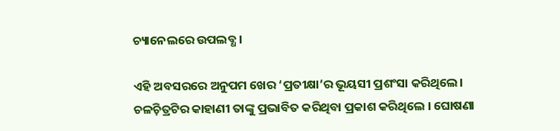ଚ୍ୟାନେଲରେ ଉପଲବ୍ଧ ।

ଏହି ଅବସରରେ ଅନୁପମ ଖେର ‘ପ୍ରତୀକ୍ଷା’ର ଭୂୟସୀ ପ୍ରଶଂସା କରିଥିଲେ । ଚଳଚ଼ିତ୍ରଟିର କାହାଣୀ ତାଙ୍କୁ ପ୍ରଭାବିତ କରିଥିବା ପ୍ରକାଶ କରିଥିଲେ । ଘୋଷଣା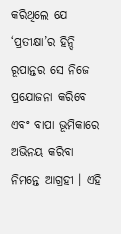କରିଥିଲେ ଯେ ‘ପ୍ରତୀକ୍ଷା’ର ହିନ୍ଦି ରୂପାନ୍ତର ସେ ନିଜେ ପ୍ରଯୋଜନା କରିବେ ଏବଂ ବାପା ଭୂମିକାରେ ଅଭିନୟ କରିବା ନିମନ୍ତେ ଆଗ୍ରହୀ । ଏହି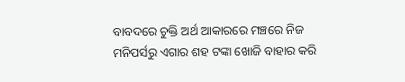ବାବଦରେ ଚୁକ୍ତି ଅର୍ଥ ଆକାରରେ ମଞ୍ଚରେ ନିଜ ମନିପର୍ସରୁ ଏଗାର ଶହ ଟଙ୍କା ଖୋଜି ବାହାର କରି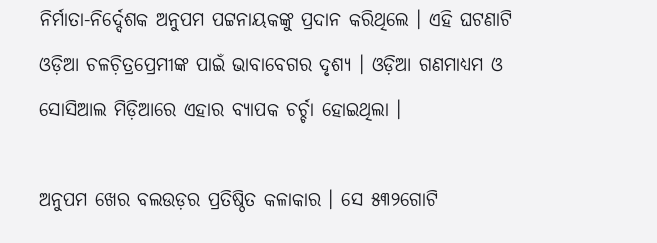ନିର୍ମାତା-ନିର୍ଦ୍ଦେଶକ ଅନୁପମ ପଟ୍ଟନାୟକଙ୍କୁ ପ୍ରଦାନ କରିଥିଲେ । ଏହି ଘଟଣାଟି ଓଡ଼ିଆ ଚଳଚ଼ିତ୍ରପ୍ରେମୀଙ୍କ ପାଇଁ ଭାବାବେଗର ଦୃଶ୍ୟ । ଓଡ଼ିଆ ଗଣମାଧ୍ୟମ ଓ ସୋସିଆଲ ମିଡ଼ିଆରେ ଏହାର ବ୍ୟାପକ ଚର୍ଚ୍ଚା ହୋଇଥିଲା ।

ଅନୁପମ ଖେର ବଲଉଡ଼ର ପ୍ରତିଷ୍ଠିତ କଳାକାର । ସେ ୫୩୨ଗୋଟି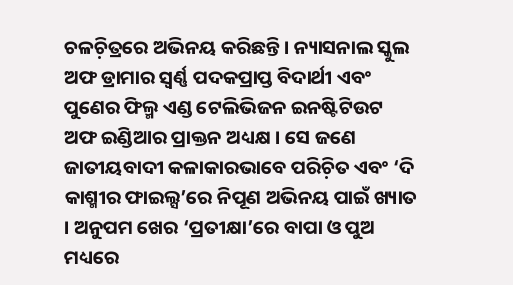ଚଳଚ଼ିତ୍ରରେ ଅଭିନୟ କରିଛନ୍ତି । ନ୍ୟାସନାଲ ସ୍କୁଲ ଅଫ ଡ୍ରାମାର ସ୍ୱର୍ଣ୍ଣ ପଦକପ୍ରାପ୍ତ ବିଦାର୍ଥୀ ଏବଂ ପୁଣେର ଫିଲ୍ମ ଏଣ୍ଡ ଟେଲିଭିଜନ ଇନଷ୍ଟିଟିଉଟ ଅଫ ଇଣ୍ଡିଆର ପ୍ରାକ୍ତନ ଅଧ୍ୟକ୍ଷ । ସେ ଜଣେ ଜାତୀୟବାଦୀ କଳାକାରଭାବେ ପରିଚ଼ିତ ଏବଂ ‘ଦି କାଶ୍ମୀର ଫାଇଲ୍ସ’ରେ ନିପୂଣ ଅଭିନୟ ପାଇଁ ଖ୍ୟାତ । ଅନୁପମ ଖେର ‘ପ୍ରତୀକ୍ଷା’ରେ ବାପା ଓ ପୁଅ ମଧ୍ୟରେ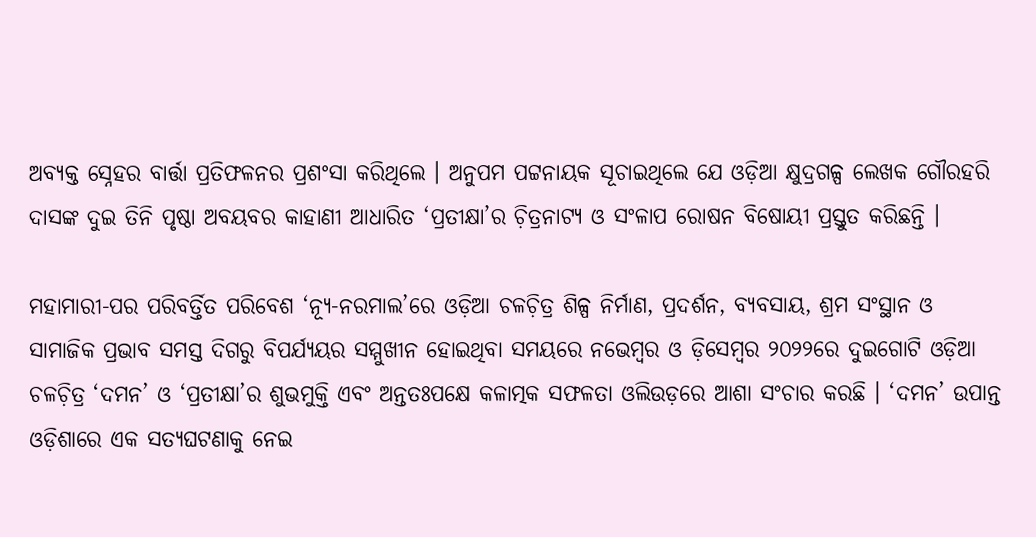ଅବ୍ୟକ୍ତ ସ୍ନେହର ବାର୍ତ୍ତା ପ୍ରତିଫଳନର ପ୍ରଶଂସା କରିଥିଲେ । ଅନୁପମ ପଟ୍ଟନାୟକ ସୂଚାଇଥିଲେ ଯେ ଓଡ଼ିଆ କ୍ଷୁଦ୍ରଗଳ୍ପ ଲେଖକ ଗୌରହରି ଦାସଙ୍କ ଦୁଇ ତିନି ପୃଷ୍ଠା ଅବୟବର କାହାଣୀ ଆଧାରିତ ‘ପ୍ରତୀକ୍ଷା’ର ଚ଼ିତ୍ରନାଟ୍ୟ ଓ ସଂଳାପ ରୋଷନ ବିଷୋୟୀ ପ୍ରସ୍ତୁତ କରିଛନ୍ତି ।

ମହାମାରୀ-ପର ପରିବର୍ତ୍ତିତ ପରିବେଶ ‘ନ୍ୟୂ-ନରମାଲ’ରେ ଓଡ଼ିଆ ଚଳଚ଼ିତ୍ର ଶିଳ୍ପ ନିର୍ମାଣ, ପ୍ରଦର୍ଶନ, ବ୍ୟବସାୟ, ଶ୍ରମ ସଂସ୍ଥାନ ଓ ସାମାଜିକ ପ୍ରଭାବ ସମସ୍ତ ଦିଗରୁ ବିପର୍ଯ୍ୟୟର ସମ୍ମୁଖୀନ ହୋଇଥିବା ସମୟରେ ନଭେମ୍ୱର ଓ ଡ଼ିସେମ୍ୱର ୨୦୨୨ରେ ଦୁଇଗୋଟି ଓଡ଼ିଆ ଚଳଚ଼ିତ୍ର ‘ଦମନ’ ଓ ‘ପ୍ରତୀକ୍ଷା’ର ଶୁଭମୁକ୍ତି ଏବଂ ଅନ୍ତତଃପକ୍ଷେ କଳାତ୍ମକ ସଫଳତା ଓଲିଉଡ଼ରେ ଆଶା ସଂଚାର କରଛି । ‘ଦମନ’ ଉପାନ୍ତ ଓଡ଼ିଶାରେ ଏକ ସତ୍ୟଘଟଣାକୁ ନେଇ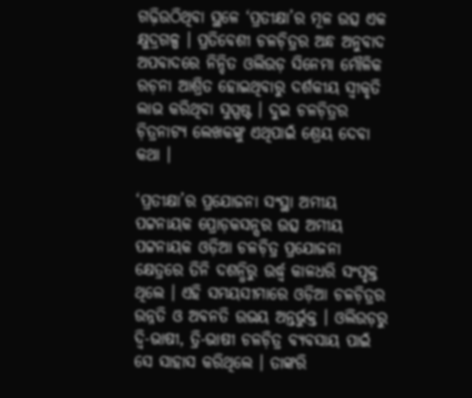ଗଢ଼ିଉଠିଥିବା ସ୍ଥଳେ ‘ପ୍ରତୀକ୍ଷା’ର ମୂଳ ଉତ୍ସ ଏକ କ୍ଷୁଦ୍ରଗଳ୍ପ । ପ୍ରତିବେଶୀ ଚଳଚ଼ିତ୍ରର ଅନ୍ଧ ଅନୁବାଦ ଅପବାଦରେ ନିନ୍ଦିତ ଓଲିଉଡ଼ ସିନେମା ମୌଳିକ ରଚ଼ନା ଆଶ୍ରିତ ହୋଇଥିବାରୁ ଦର୍ଶକୀୟ ସ୍ୱୀକୃତି ଲାଭ କରିଥିବା ସୁସ୍ପଷ୍ଟ । ଦୁଇ ଚଳଚ଼ିତ୍ରର ଚ଼ିତ୍ରନାଟ୍ୟ ଲେଖକଙ୍କୁ ଏଥିପାଇଁ ଶ୍ରେୟ ଦେବା କଥା ।

‘ପ୍ରତୀକ୍ଷା’ର ପ୍ରଯୋଜନା ସଂସ୍ଥା ଅମୀୟ ପଟ୍ଟନାୟକ ପ୍ରୋଡ଼କସନ୍ସର ଉତ୍ସ ଅମୀୟ ପଟ୍ଟନାୟକ ଓଡ଼ିଆ ଚଳଚ଼ିତ୍ର ପ୍ରଯୋଜନା କ୍ଷେତ୍ରରେ ତିନି ଦଶନ୍ଧିରୁ ଉର୍ଦ୍ଧ୍ୱ କାଳଧରି ସଂପୃକ୍ତ ଥିଲେ । ଏହି ସମୟସୀମାରେ ଓଡ଼ିଆ ଚଳଚ଼ିତ୍ରର ଉନ୍ନତି ଓ ଅବନତି ଉଭୟ ଅନ୍ତର୍ଭୁକ୍ତ । ଓଲିଉଡ଼ରୁ ଦ୍ୱି-ଭାଷୀ, ତ୍ରି-ଭାଷୀ ଚଳଚ଼ିତ୍ର ବ୍ୟବସାୟ ପାଇଁ ସେ ସାହାସ କରିଥିଲେ । ତାଙ୍କରି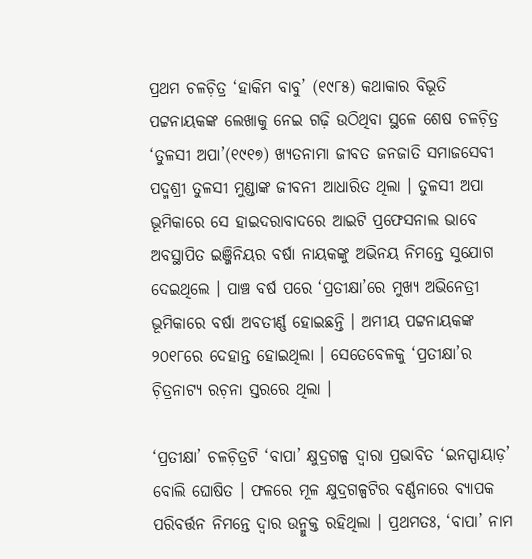ପ୍ରଥମ ଚଳଚ଼ିତ୍ର ‘ହାକିମ ବାବୁ’ (୧୯୮୫) କଥାକାର ବିଭୂତି ପଟ୍ଟନାୟକଙ୍କ ଲେଖାକୁ ନେଇ ଗଢ଼ି ଉଠିଥିବା ସ୍ଥଳେ ଶେଷ ଚଳଚ଼ିତ୍ର ‘ତୁଳସୀ ଅପା’(୧୯୧୭) ଖ୍ୟତନାମା ଜୀବତ ଜନଜାତି ସମାଜସେବୀ ପଦ୍ମଶ୍ରୀ ତୁଳସୀ ମୁଣ୍ଡାଙ୍କ ଜୀବନୀ ଆଧାରିତ ଥିଲା । ତୁଳସୀ ଅପା ଭୂମିକାରେ ସେ ହାଇଦରାବାଦରେ ଆଇଟି ପ୍ରଫେସନାଲ ଭାବେ ଅବସ୍ଥାପିତ ଇଞ୍ଜିନିୟର ବର୍ଷା ନାୟକଙ୍କୁ ଅଭିନୟ ନିମନ୍ତେ ସୁଯୋଗ ଦେଇଥିଲେ । ପାଞ୍ଚ ବର୍ଷ ପରେ ‘ପ୍ରତୀକ୍ଷା’ରେ ମୁଖ୍ୟ ଅଭିନେତ୍ରୀ ଭୂମିକାରେ ବର୍ଷା ଅବତୀର୍ଣ୍ଣ ହୋଇଛନ୍ତି । ଅମୀୟ ପଟ୍ଟନାୟକଙ୍କ ୨୦୧୮ରେ ଦେହାନ୍ତ ହୋଇଥିଲା । ସେତେବେଳକୁ ‘ପ୍ରତୀକ୍ଷା’ର ଚ଼ିତ୍ରନାଟ୍ୟ ରଚ଼ନା ସ୍ତରରେ ଥିଲା ।

‘ପ୍ରତୀକ୍ଷା’ ଚଳଚ଼ିତ୍ରଟି ‘ବାପା’ କ୍ଷୁଦ୍ରଗଳ୍ପ ଦ୍ୱାରା ପ୍ରଭାବିତ ‘ଇନସ୍ପାୟାଡ଼’ ବୋଲି ଘୋଷିତ । ଫଳରେ ମୂଳ କ୍ଷୁଦ୍ରଗଳ୍ପଟିର ବର୍ଣ୍ଣନାରେ ବ୍ୟାପକ ପରିବର୍ତ୍ତନ ନିମନ୍ତେ ଦ୍ୱାର ଉନ୍ମୁକ୍ତ ରହିଥିଲା । ପ୍ରଥମତଃ, ‘ବାପା’ ନାମ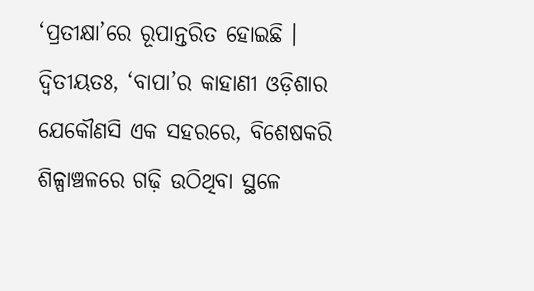‘ପ୍ରତୀକ୍ଷା’ରେ ରୂପାନ୍ତରିତ ହୋଇଛି । ଦ୍ୱିତୀୟତଃ, ‘ବାପା’ର କାହାଣୀ ଓଡ଼ିଶାର ଯେକୌଣସି ଏକ ସହରରେ, ବିଶେଷକରି ଶିଳ୍ପାଞ୍ଚଳରେ ଗଢ଼ି ଉଠିଥିବା ସ୍ଥଳେ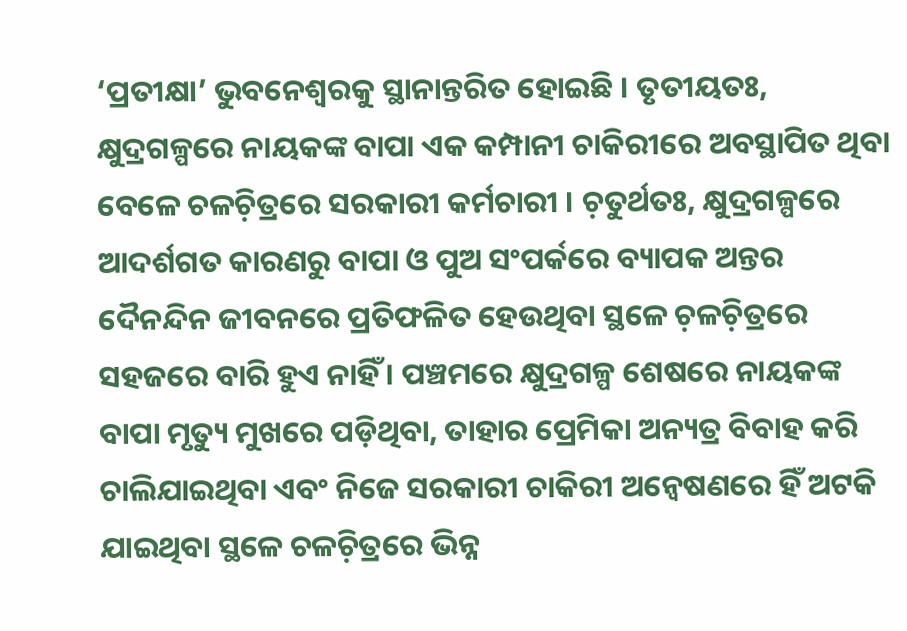‘ପ୍ରତୀକ୍ଷା’ ଭୁବନେଶ୍ୱରକୁ ସ୍ଥାନାନ୍ତରିତ ହୋଇଛି । ତୃତୀୟତଃ, କ୍ଷୁଦ୍ରଗଳ୍ପରେ ନାୟକଙ୍କ ବାପା ଏକ କମ୍ପାନୀ ଚାକିରୀରେ ଅବସ୍ଥାପିତ ଥିବା ବେଳେ ଚଳଚ଼ିତ୍ରରେ ସରକାରୀ କର୍ମଚାରୀ । ଚ଼ତୁର୍ଥତଃ, କ୍ଷୁଦ୍ରଗଳ୍ପରେ ଆଦର୍ଶଗତ କାରଣରୁ ବାପା ଓ ପୁଅ ସଂପର୍କରେ ବ୍ୟାପକ ଅନ୍ତର ଦୈନନ୍ଦିନ ଜୀବନରେ ପ୍ରତିଫଳିତ ହେଉଥିବା ସ୍ଥଳେ ଚ଼ଳଚ଼ିତ୍ରରେ ସହଜରେ ବାରି ହୁଏ ନାହିଁ । ପଞ୍ଚମରେ କ୍ଷୁଦ୍ରଗଳ୍ପ ଶେଷରେ ନାୟକଙ୍କ ବାପା ମୃତ୍ୟୁ ମୁଖରେ ପଡ଼ିଥିବା, ତାହାର ପ୍ରେମିକା ଅନ୍ୟତ୍ର ବିବାହ କରି ଚାଲିଯାଇଥିବା ଏବଂ ନିଜେ ସରକାରୀ ଚାକିରୀ ଅନ୍ୱେଷଣରେ ହିଁ ଅଟକି ଯାଇଥିବା ସ୍ଥଳେ ଚଳଚ଼ିତ୍ରରେ ଭିନ୍ନ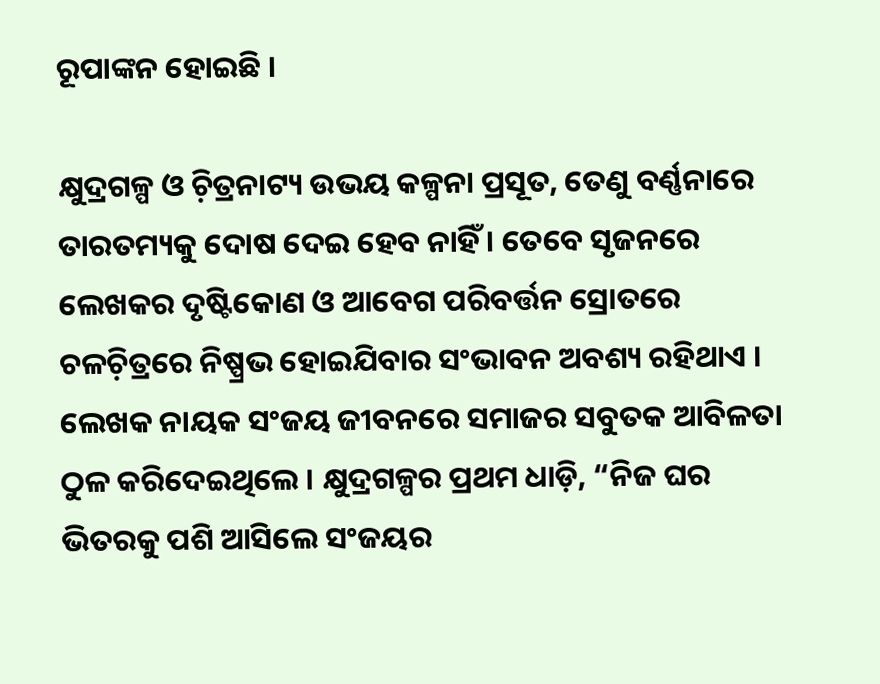ରୂପାଙ୍କନ ହୋଇଛି ।

କ୍ଷୁଦ୍ରଗଳ୍ପ ଓ ଚ଼ିତ୍ରନାଟ୍ୟ ଉଭୟ କଳ୍ପନା ପ୍ରସୂତ, ତେଣୁ ବର୍ଣ୍ଣନାରେ ତାରତମ୍ୟକୁ ଦୋଷ ଦେଇ ହେବ ନାହିଁ । ତେବେ ସୃଜନରେ ଲେଖକର ଦୃଷ୍ଟିକୋଣ ଓ ଆବେଗ ପରିବର୍ତ୍ତନ ସ୍ରୋତରେ ଚଳଚ଼ିତ୍ରରେ ନିଷ୍ପ୍ରଭ ହୋଇଯିବାର ସଂଭାବନ ଅବଶ୍ୟ ରହିଥାଏ । ଲେଖକ ନାୟକ ସଂଜୟ ଜୀବନରେ ସମାଜର ସବୁତକ ଆବିଳତା ଠୁଳ କରିଦେଇଥିଲେ । କ୍ଷୁଦ୍ରଗଳ୍ପର ପ୍ରଥମ ଧାଡ଼ି, “ନିଜ ଘର ଭିତରକୁ ପଶି ଆସିଲେ ସଂଜୟର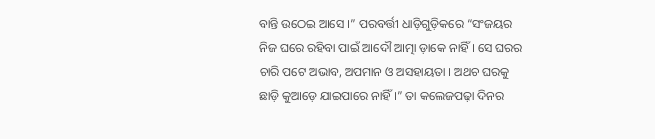ବାନ୍ତି ଉଠେଇ ଆସେ ।” ପରବର୍ତ୍ତୀ ଧାଡ଼ିଗୁଡ଼ିକରେ “ସଂଜୟର ନିଜ ଘରେ ରହିବା ପାଇଁ ଆଦୌ ଆତ୍ମା ଡ଼ାକେ ନାହିଁ । ସେ ଘରର ଚାରି ପଟେ ଅଭାବ, ଅପମାନ ଓ ଅସହାୟତା । ଅଥଚ ଘରକୁ ଛାଡ଼ି କୁଆଡ଼େ ଯାଇପାରେ ନାହିଁ ।” ତା କଲେଜପଢ଼ା ଦିନର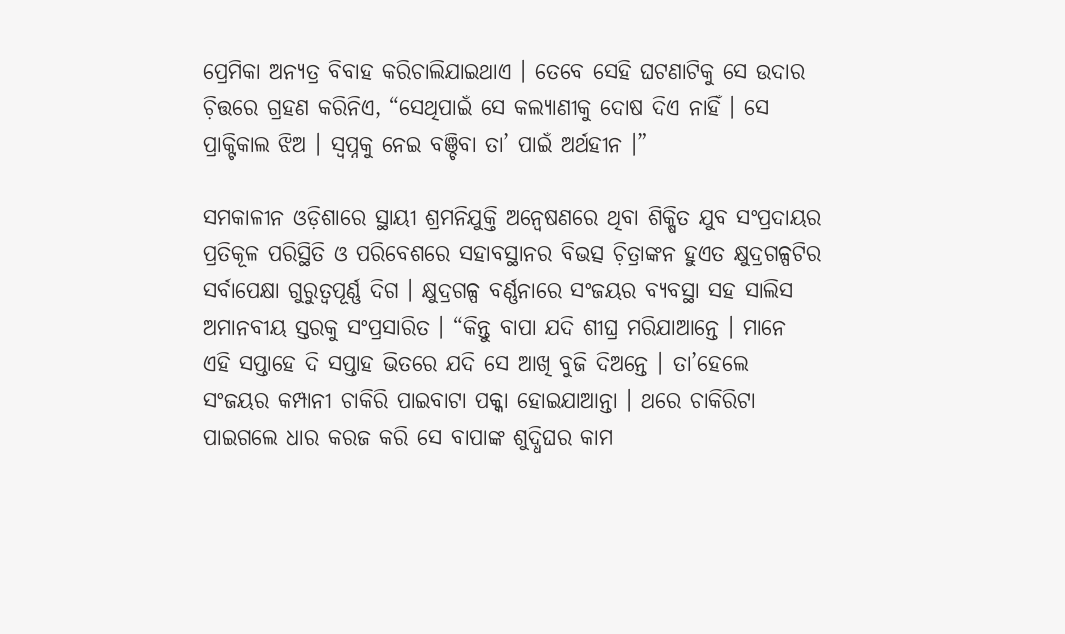ପ୍ରେମିକା ଅନ୍ୟତ୍ର ବିବାହ କରିଚାଲିଯାଇଥାଏ । ତେବେ ସେହି ଘଟଣାଟିକୁ ସେ ଉଦାର ଚ଼ିତ୍ତରେ ଗ୍ରହଣ କରିନିଏ, “ସେଥିପାଇଁ ସେ କଲ୍ୟାଣୀକୁ ଦୋଷ ଦିଏ ନାହିଁ । ସେ ପ୍ରାକ୍ଟିକାଲ ଝିଅ । ସ୍ୱପ୍ନକୁ ନେଇ ବଞ୍ଚିବା ତା’ ପାଇଁ ଅର୍ଥହୀନ ।”

ସମକାଳୀନ ଓଡ଼ିଶାରେ ସ୍ଥାୟୀ ଶ୍ରମନିଯୁକ୍ତି ଅନ୍ୱେଷଣରେ ଥିବା ଶିକ୍ଷିତ ଯୁବ ସଂପ୍ରଦାୟର ପ୍ରତିକୂଳ ପରିସ୍ଥିତି ଓ ପରିବେଶରେ ସହାବସ୍ଥାନର ବିଭତ୍ସ ଚ଼ିତ୍ରାଙ୍କନ ହୁଏତ କ୍ଷୁଦ୍ରଗଳ୍ପଟିର ସର୍ବାପେକ୍ଷା ଗୁରୁତ୍ୱପୂର୍ଣ୍ଣ ଦିଗ । କ୍ଷୁଦ୍ରଗଳ୍ପ ବର୍ଣ୍ଣନାରେ ସଂଜୟର ବ୍ୟବସ୍ଥା ସହ ସାଲିସ ଅମାନବୀୟ ସ୍ତରକୁ ସଂପ୍ରସାରିତ । “କିନ୍ତୁ ବାପା ଯଦି ଶୀଘ୍ର ମରିଯାଆନ୍ତେ । ମାନେ ଏହି ସପ୍ତାହେ ଦି ସପ୍ତାହ ଭିତରେ ଯଦି ସେ ଆଖି ବୁଜି ଦିଅନ୍ତେ । ତା’ହେଲେ ସଂଜୟର କମ୍ପାନୀ ଚାକିରି ପାଇବାଟା ପକ୍କା ହୋଇଯାଆନ୍ତା । ଥରେ ଚାକିରିଟା ପାଇଗଲେ ଧାର କରଜ କରି ସେ ବାପାଙ୍କ ଶୁଦ୍ଧିଘର କାମ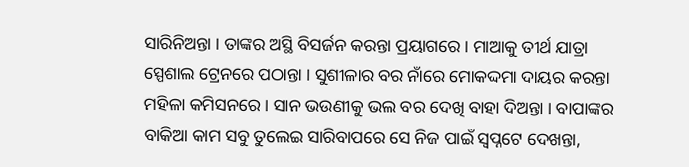ସାରିନିଅନ୍ତା । ତାଙ୍କର ଅସ୍ଥି ବିସର୍ଜନ କରନ୍ତା ପ୍ରୟାଗରେ । ମାଆକୁ ତୀର୍ଥ ଯାତ୍ରା ସ୍ପେଶାଲ ଟ୍ରେନରେ ପଠାନ୍ତା । ସୁଶୀଳାର ବର ନାଁରେ ମୋକଦ୍ଦମା ଦାୟର କରନ୍ତା ମହିଳା କମିସନରେ । ସାନ ଭଉଣୀକୁ ଭଲ ବର ଦେଖି ବାହା ଦିଅନ୍ତା । ବାପାଙ୍କର ବାକିଆ କାମ ସବୁ ତୁଲେଇ ସାରିବାପରେ ସେ ନିଜ ପାଇଁ ସ୍ୱପ୍ନଟେ ଦେଖନ୍ତା,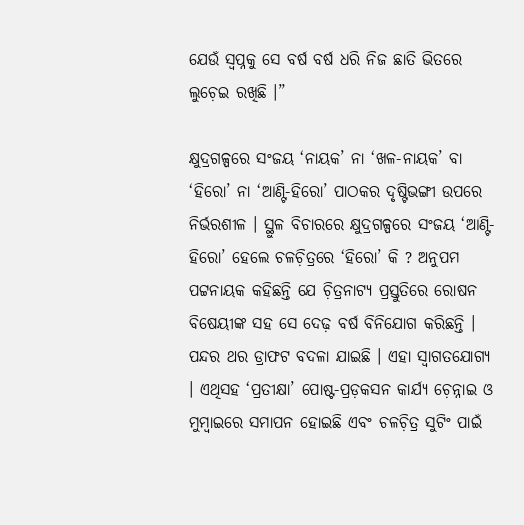ଯେଉଁ ସ୍ୱପ୍ନକୁ ସେ ବର୍ଷ ବର୍ଷ ଧରି ନିଜ ଛାତି ଭିତରେ ଲୁଚ଼େଇ ରଖିଛି ।”

କ୍ଷୁଦ୍ରଗଳ୍ପରେ ସଂଜୟ ‘ନାୟକ’ ନା ‘ଖଳ-ନାୟକ’ ବା ‘ହିରୋ’ ନା ‘ଆଣ୍ଟି-ହିରୋ’ ପାଠକର ଦୃଷ୍ଟିଭଙ୍ଗୀ ଉପରେ ନିର୍ଭରଶୀଳ । ସ୍ଥୁଳ ବିଚାରରେ କ୍ଷୁଦ୍ରଗଳ୍ପରେ ସଂଜୟ ‘ଆଣ୍ଟି-ହିରୋ’ ହେଲେ ଚଳଚ଼ିତ୍ରରେ ‘ହିରୋ’ କି ? ଅନୁପମ ପଟ୍ଟନାୟକ କହିଛନ୍ତି ଯେ ଚ଼ିତ୍ରନାଟ୍ୟ ପ୍ରସ୍ତୁତିରେ ରୋଷନ ବିଷେୟୀଙ୍କ ସହ ସେ ଦେଢ଼ ବର୍ଷ ବିନିଯୋଗ କରିଛନ୍ତି । ପନ୍ଦର ଥର ଡ୍ରାଫଟ ବଦଳା ଯାଇଛି । ଏହା ସ୍ୱାଗତଯୋଗ୍ୟ । ଏଥିସହ ‘ପ୍ରତୀକ୍ଷା’ ପୋଷ୍ଟ-ପ୍ରଡ଼କସନ କାର୍ଯ୍ୟ ଚ଼େନ୍ନାଇ ଓ ମୁମ୍ୱାଇରେ ସମାପନ ହୋଇଛି ଏବଂ ଚଳଚ଼ିତ୍ର ସୁଟିଂ ପାଇଁ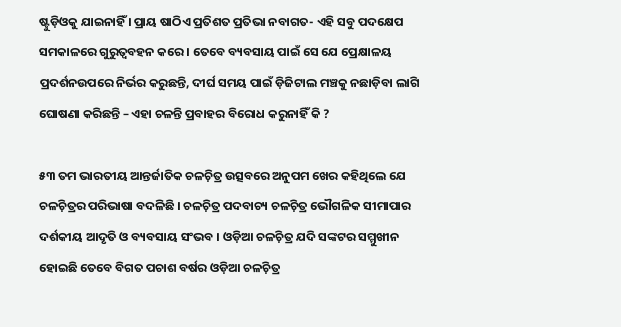ଷ୍ଟୁଡ଼ିଓକୁ ଯାଇନାହିଁ । ପ୍ରାୟ ଷାଠିଏ ପ୍ରତିଶତ ପ୍ରତିଭା ନବାଗତ- ଏହି ସବୁ ପଦକ୍ଷେପ ସମକାଳରେ ଗୁରୁତ୍ୱବହନ କରେ । ତେବେ ବ୍ୟବସାୟ ପାଇଁ ସେ ଯେ ପ୍ରେକ୍ଷାଳୟ ପ୍ରଦର୍ଶନଉପରେ ନିର୍ଭର କରୁଛନ୍ତି, ଦୀର୍ଘ ସମୟ ପାଇଁ ଡ଼ିଜିଟାଲ ମଞ୍ଚକୁ ନଛାଡ଼ିବା ଲାଗି ଘୋଷଣା କରିଛନ୍ତି – ଏହା ଚଳନ୍ତି ପ୍ରବାହର ବିରୋଧ କରୁନାହିଁ କି ?

୫୩ ତମ ଭାରତୀୟ ଆନ୍ତର୍ଜାତିକ ଚଳଚ଼ିତ୍ର ଉତ୍ସବରେ ଅନୁପମ ଖେର କହିଥିଲେ ଯେ ଚଳଚ଼ିତ୍ରର ପରିଭାଷା ବଦଳିଛି । ଚଳଚ଼ିତ୍ର ପଦବାଚ୍ୟ ଚଳଚ଼ିତ୍ର ଭୌଗଳିକ ସୀମାପାର ଦର୍ଶକୀୟ ଆଦୃତି ଓ ବ୍ୟବସାୟ ସଂଭବ । ଓଡ଼ିଆ ଚଳଚ଼ିତ୍ର ଯଦି ସଙ୍କଟର ସମ୍ମୁଖୀନ ହୋଇଛି ତେବେ ବିଗତ ପଚାଶ ବର୍ଷର ଓଡ଼ିଆ ଚଳଚ଼ିତ୍ର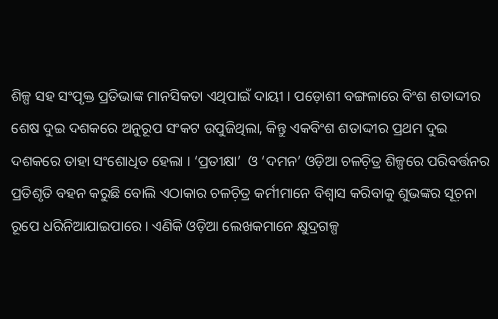ଶିଳ୍ପ ସହ ସଂପୃକ୍ତ ପ୍ରତିଭାଙ୍କ ମାନସିକତା ଏଥିପାଇଁ ଦାୟୀ । ପଡ଼ୋଶୀ ବଙ୍ଗଳାରେ ବିଂଶ ଶତାଦ୍ଦୀର ଶେଷ ଦୁଇ ଦଶକରେ ଅନୁରୂପ ସଂକଟ ଉପୁଜିଥିଲା, କିନ୍ତୁ ଏକବିଂଶ ଶତାଦ୍ଦୀର ପ୍ରଥମ ଦୁଇ ଦଶକରେ ତାହା ସଂଶୋଧିତ ହେଲା । ‘ପ୍ରତୀକ୍ଷା’  ଓ ‘ଦମନ’ ଓଡ଼ିଆ ଚଳଚ଼ିତ୍ର ଶିଳ୍ପରେ ପରିବର୍ତ୍ତନର ପ୍ରତିଶୃତି ବହନ କରୁଛି ବୋଲି ଏଠାକାର ଚଳଚ଼ିତ୍ର କର୍ମୀମାନେ ବିଶ୍ୱାସ କରିବାକୁ ଶୁଭଙ୍କର ସୂଚ଼ନା ରୂପେ ଧରିନିଆଯାଇପାରେ । ଏଣିକି ଓଡ଼ିଆ ଲେଖକମାନେ କ୍ଷୁଦ୍ରଗଳ୍ପ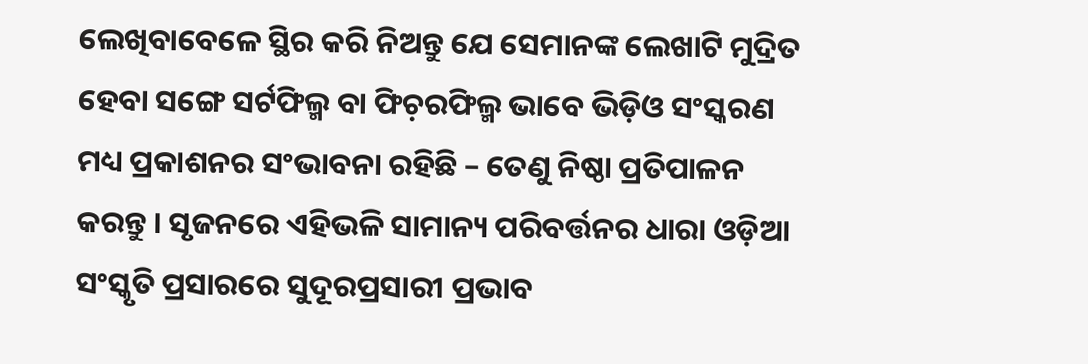ଲେଖିବାବେଳେ ସ୍ଥିର କରି ନିଅନ୍ତୁ ଯେ ସେମାନଙ୍କ ଲେଖାଟି ମୁଦ୍ରିତ ହେବା ସଙ୍ଗେ ସର୍ଟଫିଲ୍ମ ବା ଫିଚ଼ରଫିଲ୍ମ ଭାବେ ଭିଡ଼ିଓ ସଂସ୍କରଣ ମଧ୍ୟ ପ୍ରକାଶନର ସଂଭାବନା ରହିଛି – ତେଣୁ ନିଷ୍ଠା ପ୍ରତିପାଳନ କରନ୍ତୁ । ସୃଜନରେ ଏହିଭଳି ସାମାନ୍ୟ ପରିବର୍ତ୍ତନର ଧାରା ଓଡ଼ିଆ ସଂସ୍କୃତି ପ୍ରସାରରେ ସୁଦୂରପ୍ରସାରୀ ପ୍ରଭାବ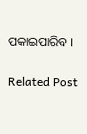ପକାଇପାରିବ ।

Related Post